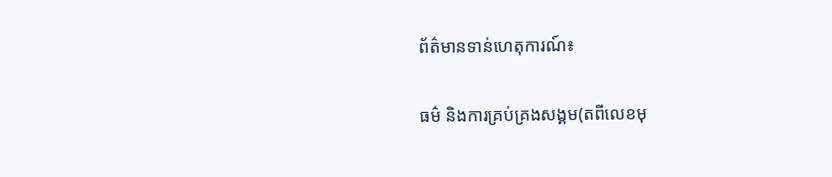ព័ត៌មានទាន់ហេតុការណ៍៖

ធម៌ និងការគ្រប់គ្រងសង្គម(តពីលេខមុ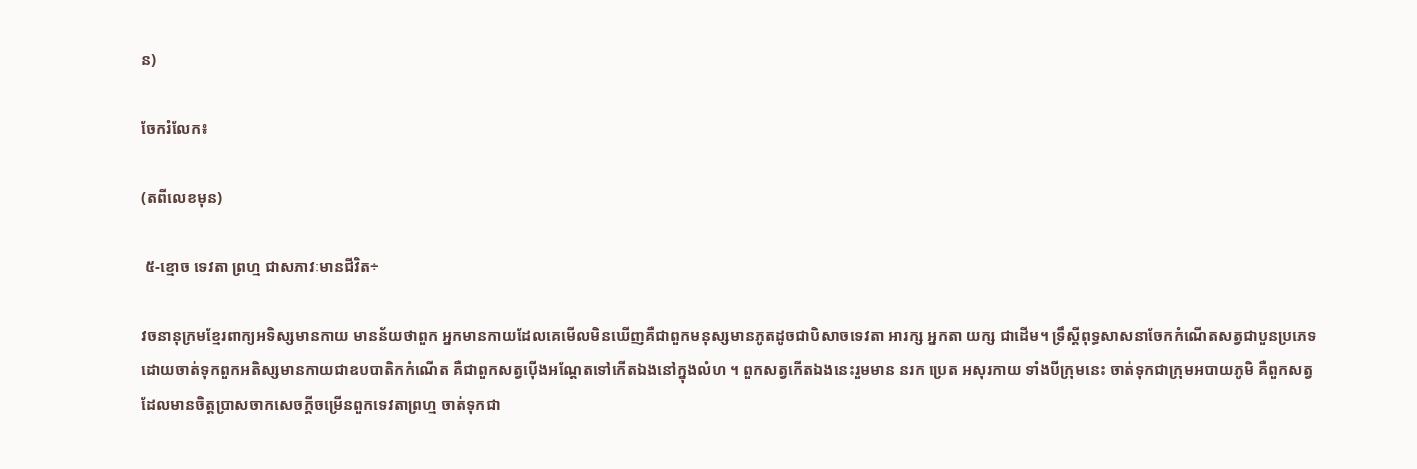ន)

ចែករំលែក៖

(តពីលេខមុន)

 ៥-ខ្មោច ទេវតា ព្រហ្ម ជាសភាវៈមានជីវិត÷

វចនានុក្រមខ្មែរពាក្យអទិស្សមានកាយ មានន័យថាពួក អ្នកមានកាយដែលគេមើលមិនឃើញគឺជាពួកមនុស្សមានភូតដូចជាបិសាចទេវតា អារក្ស អ្នកតា យក្ស ជាដើម។ ទ្រឹស្ដីពុទ្ធសាសនាចែកកំណើតសត្វជាបួនប្រភេទដោយចាត់ទុកពួកអតិស្សមានកាយជាឧបបាតិកកំណើត គឺជាពួកសត្វប៉ើងអណ្ដែតទៅកើតឯងនៅក្នុងលំហ ។ ពួកសត្វកើតឯងនេះរួមមាន នរក ប្រេត អសុរកាយ ទាំងបីក្រុមនេះ ចាត់ទុកជាក្រុមអបាយភូមិ គឺពួកសត្វដែលមានចិត្តប្រាសចាកសេចក្តីចម្រើនពួកទេវតាព្រហ្ម ចាត់ទុកជា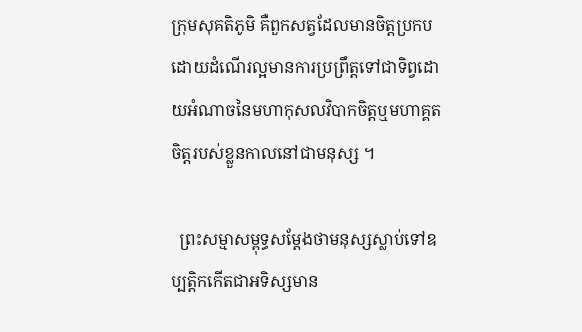ក្រុមសុគតិភូមិ គឺពួកសត្វដែលមានចិត្តប្រកបដោយដំណើរល្អមានការប្រព្រឹត្តទៅជាទិព្វដោយអំណាចនៃមហាកុសលវិបាកចិត្តឬមហាគ្គតចិត្តរបស់ខ្លួនកាលនៅជាមនុស្ស ។

  ព្រះសម្មាសម្ពុទ្ធសម្ដែងថាមនុស្សស្លាប់ទៅឧប្បត្តិកកើតជាអទិស្សមាន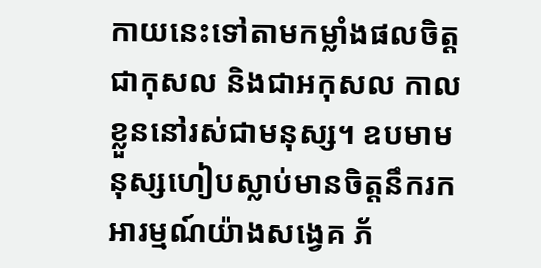កាយនេះទៅតាមកម្លាំងផលចិត្តជាកុសល និងជាអកុសល កាលខ្លួននៅរស់ជាមនុស្ស។ ឧបមាមនុស្សហៀបស្លាប់មានចិត្តនឹករកអារម្មណ៍យ៉ាងសង្វេគ ភ័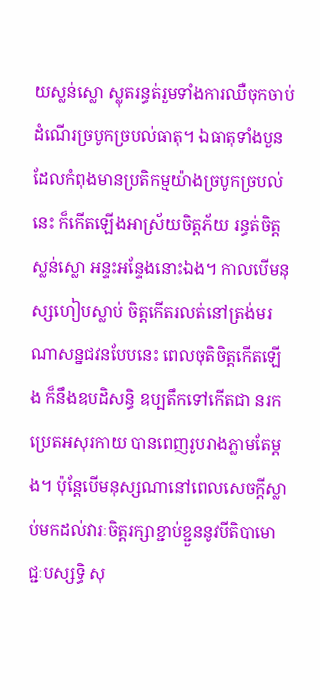យស្លន់ស្លោ ស្លុតរន្ធត់រួមទាំងការឈឺចុកចាប់ដំណើរច្របូកច្របល់ធាតុ។ ឯធាតុទាំងបួនដែលកំពុងមានប្រតិកម្មយ៉ាងច្របូកច្របល់នេះ ក៏កើតឡើងអាស្រ័យចិត្តភ័យ រន្ធត់ចិត្តស្លន់ស្លោ អន្ទះអន្ទែងនោះឯង។ កាលបើមនុស្សហៀបស្លាប់ ចិត្តកើតរលត់នៅត្រង់មរណាសន្នជវនបែបនេះ ពេលចុតិចិត្តកើតឡើង ក៏នឹងឧបដិសន្ធិ ឧប្បតឹកទៅកើតជា នរក ប្រេតអសុរកាយ បានពេញរូបរាងភ្លាមតែម្ដង។ ប៉ុន្តែបើមនុស្សណានៅពេលសេចក្តីស្លាប់មកដល់វារៈចិត្តរក្សាខ្ជាប់ខ្ជួននូវបីតិបាមោជ្ជៈបស្សទ្ធិ សុ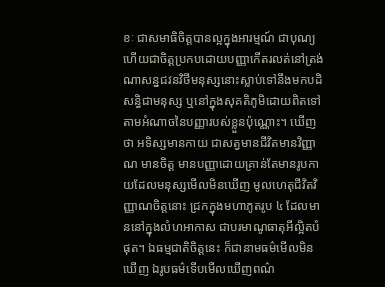ខៈ ជាសមាធិចិត្តបានល្អក្នុងអារម្មណ៍ ជាបុណ្យ ហើយជាចិត្តប្រកបដោយបញ្ញាកើតរលត់នៅត្រង់ណាសន្នជវនវិថីមនុស្សនោះស្លាប់ទៅនឹងមកបដិសន្ធិជាមនុស្ស ឬនៅក្នុងសុគតិភូមិដោយពិតទៅតាមអំណាចនៃបញ្ញារបស់ខ្លួនប៉ុណ្ណោះ។ ឃើញថា អទិស្សមានកាយ ជាសត្វមានជីវិតមានវិញ្ញាណ មានចិត្ត មានបញ្ញាដោយគ្រាន់តែមានរូបកាយដែលមនុស្សមើលមិនឃើញ មូលហេតុជីវិតវិញ្ញាណចិត្តនោះ ជ្រកក្នុងមហាភូតរូប ៤ ដែលមាននៅក្នុងលំហអាកាស ជាបរមាណូធាតុអីល្អិតបំផុត។ ឯធម្មជាតិចិត្តនេះ ក៏ជានាមធម៌មើលមិនឃើញ ឯរូបធម៌ទើបមើលឃើញពណ៌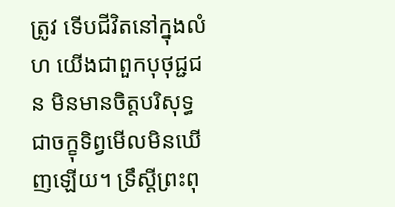ត្រូវ ទើបជីវិតនៅក្នុងលំហ យើងជាពួកបុថុជ្ជជន មិនមានចិត្តបរិសុទ្ធ ជាចក្ខុទិព្វមើលមិនឃើញឡើយ។ ទ្រឹស្ដីព្រះពុ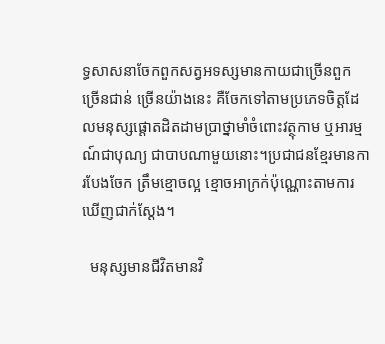ទ្ធសាសនាចែកពួកសត្វអទស្សមានកាយជាច្រើនពួក ច្រើនជាន់ ច្រើនយ៉ាងនេះ គឺចែកទៅតាមប្រភេទចិត្តដែលមនុស្សផ្ដោតដិតដាមប្រាថ្នាមាំចំពោះវត្ថុកាម ឬអារម្មណ៍ជាបុណ្យ ជាបាបណាមួយនោះ។ប្រជាជនខ្មែរមានការបែងចែក ត្រឹមខ្មោចល្អ ខ្មោចអាក្រក់ប៉ុណ្ណោះតាមការឃើញជាក់ស្ដែង។

  មនុស្សមានជីវិតមានវិ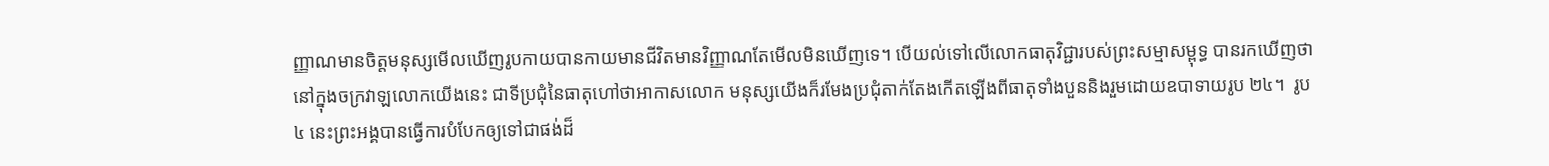ញ្ញាណមានចិត្តមនុស្សមើលឃើញរូបកាយបានកាយមានជីវិតមានវិញ្ញាណតែមើលមិនឃើញទេ។ បើយល់ទៅលើលោកធាតុវិជ្ជារបស់ព្រះសម្មាសម្ពុទ្ធ បានរកឃើញថា នៅក្នុងចក្រវាឡលោកយើងនេះ ជាទីប្រជុំនៃធាតុហៅថាអាកាសលោក មនុស្សយើងក៏រមែងប្រជុំតាក់តែងកើតឡើងពីធាតុទាំងបួននិងរួមដោយឧបាទាយរូប ២៤។  រូប៤ នេះព្រះអង្គបានធ្វើការបំបែកឲ្យទៅជាផង់ដ៏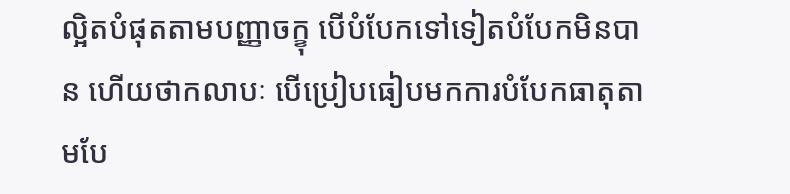ល្អិតបំផុតតាមបញ្ញាចក្ខុ បើបំបែកទៅទៀតបំបែកមិនបាន ហើយថាកលាបៈ បើប្រៀបធៀបមកការបំបែកធាតុតាមបែ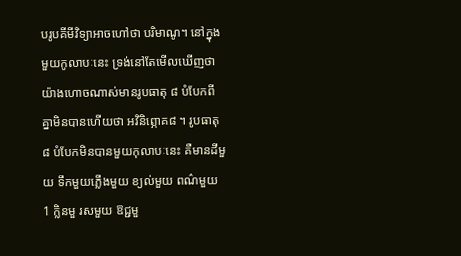បរូបគីមីវិទ្យាអាចហៅថា បរិមាណូ។ នៅក្នុងមួយកូលាបៈនេះ ទ្រង់នៅតែមើលឃើញថា យ៉ាងហោចណាស់មានរូបធាតុ ៨ បំបែកពីគ្នាមិនបានហើយថា អវិនិព្ភោគ៨ ។ រូបធាតុ ៨ បំបែកមិនបានមួយកុលាបៈនេះ គឺមានដីមួយ ទឹកមួយភ្លើងមួយ ខ្យល់មួយ ពណ៌មួយ 1 ក្លិនមួ រសមួយ ឱជ្ជមួ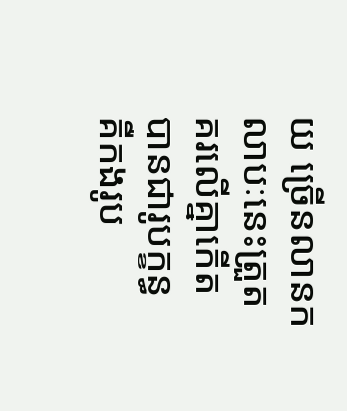យ ច្រើនលានកលាបៈនេះត្រួតគរលើគ្នាកើតបានជារូបក្ខន្ធ គឺកងរូប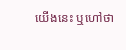យើងនេះ ឬហៅថា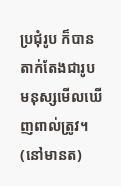ប្រជុំរូប ក៏បានតាក់តែងជារូបមនុស្សមើលឃើញពាល់ត្រូវ។ (នៅមានត)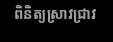ពិនិត្យស្រាវជ្រាវ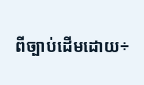ពីច្បាប់ដើមដោយ÷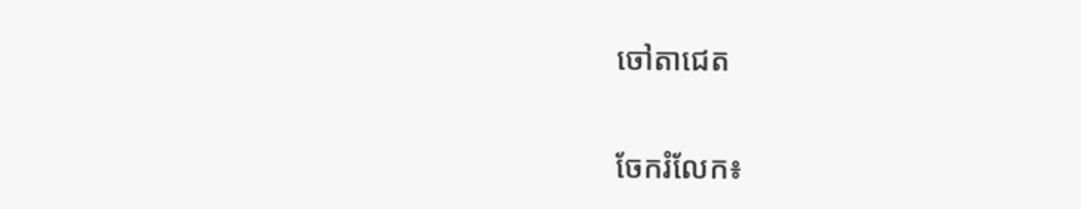ចៅតាជេត


ចែករំលែក៖